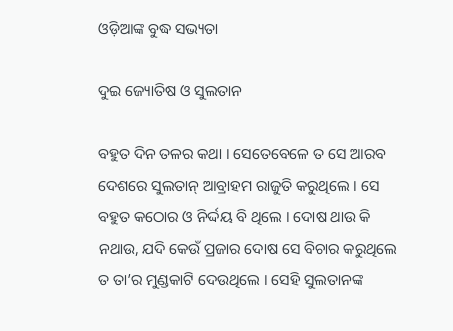ଓଡ଼ିଆଙ୍କ ବୁଦ୍ଧ ସଭ୍ୟତା

ଦୁଇ ଜ୍ୟୋତିଷ ଓ ସୁଲତାନ

ବହୁତ ଦିନ ତଳର କଥା । ସେତେବେଳେ ତ ସେ ଆରବ ଦେଶରେ ସୁଲତାନ୍ ଆବ୍ରାହମ ରାଜୁତି କରୁଥିଲେ । ସେ ବହୁତ କଠୋର ଓ ନିର୍ଦ୍ଦୟ ବି ଥିଲେ । ଦୋଷ ଥାଉ କି ନଥାଉ, ଯଦି କେଉଁ ପ୍ରଜାର ଦୋଷ ସେ ବିଚାର କରୁଥିଲେ ତ ତା’ର ମୁଣ୍ଡକାଟି ଦେଉଥିଲେ । ସେହି ସୁଲତାନଙ୍କ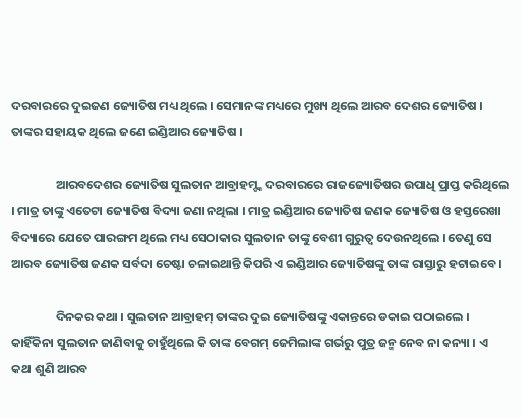ଦରବାରରେ ଦୁଇଜଣ ଜ୍ୟୋତିଷ ମଧ୍ୟ ଥିଲେ । ସେମାନଙ୍କ ମଧ୍ୟରେ ମୁଖ୍ୟ ଥିଲେ ଆରବ ଦେଶର ଜ୍ୟୋତିଷ । ତାଙ୍କର ସହାୟକ ଥିଲେ ଜଣେ ଇଣ୍ଡିଆର ଜ୍ୟୋତିଷ ।

                ଆରବଦେଶର ଜ୍ୟୋତିଷ ସୁଲତାନ ଆବ୍ରାହମ୍ଙ୍କ ଦରବାରରେ ରାଜଜ୍ୟୋତିଷର ଉପାଧି ପ୍ରାପ୍ତ କରିଥିଲେ । ମାତ୍ର ତାଙ୍କୁ ଏତେଟା ଜ୍ୟୋତିଷ ବିଦ୍ୟା ଜଣା ନଥିଲା । ମାତ୍ର ଇଣ୍ଡିଆର ଜ୍ୟୋତିଷ ଜଣକ ଜ୍ୟୋତିଷ ଓ ହସ୍ତରେଖା ବିଦ୍ୟାରେ ଯେତେ ପାରଙ୍ଗମ ଥିଲେ ମଧ୍ୟ ସେଠାକାର ସୁଲତାନ ତାଙ୍କୁ ବେଶୀ ଗୁରୁତ୍ୱ ଦେଉନଥିଲେ । ତେଣୁ ସେ ଆରବ ଜ୍ୟୋତିଷ ଜଣକ ସର୍ବଦା ଚେଷ୍ଟା ଚଳାଇଥାନ୍ତି କିପରି ଏ ଇଣ୍ଡିଆର ଜ୍ୟୋତିଷଙ୍କୁ ତାଙ୍କ ରାସ୍ତାରୁ ହଟାଇବେ ।

                ଦିନକର କଥା । ସୁଲତାନ ଆବ୍ରାହମ୍ ତାଙ୍କର ଦୁଇ ଜ୍ୟୋତିଷଙ୍କୁ ଏକାନ୍ତରେ ଡକାଇ ପଠାଇଲେ । କାହିଁକିନା ସୁଲତାନ ଜାଣିବାକୁ ଚାହୁଁଥିଲେ କି ତାଙ୍କ ବେଗମ୍ ଜେମିଲାଙ୍କ ଗର୍ଭରୁ ପୁତ୍ର ଜନ୍ମ ନେବ ନା କନ୍ୟା । ଏ କଥା ଶୁଣି ଆରବ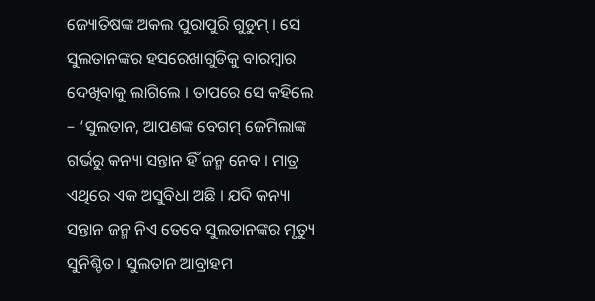ଜ୍ୟୋତିଷଙ୍କ ଅକଲ ପୁରାପୁରି ଗୁଡୁମ୍ । ସେ ସୁଲତାନଙ୍କର ହସରେଖାଗୁଡିକୁ ବାରମ୍ବାର ଦେଖିବାକୁ ଲାଗିଲେ । ତାପରେ ସେ କହିଲେ – ‘ସୁଲତାନ, ଆପଣଙ୍କ ବେଗମ୍ ଜେମିଲାଙ୍କ ଗର୍ଭରୁ କନ୍ୟା ସନ୍ତାନ ହିଁ ଜନ୍ମ ନେବ । ମାତ୍ର ଏଥିରେ ଏକ ଅସୁବିଧା ଅଛି । ଯଦି କନ୍ୟା ସନ୍ତାନ ଜନ୍ମ ନିଏ ତେବେ ସୁଲତାନଙ୍କର ମୃତ୍ୟୁ ସୁନିଶ୍ଚିତ । ସୁଲତାନ ଆବ୍ରାହମ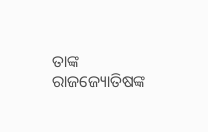ତାଙ୍କ ରାଜଜ୍ୟୋତିଷଙ୍କ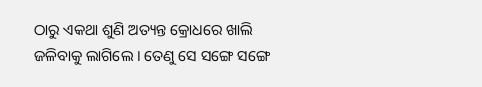ଠାରୁ ଏକଥା ଶୁଣି ଅତ୍ୟନ୍ତ କ୍ରୋଧରେ ଖାଲି ଜଳିବାକୁ ଲାଗିଲେ । ତେଣୁ ସେ ସଙ୍ଗେ ସଙ୍ଗେ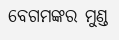ବେଗମଙ୍କର ମୁଣ୍ଡ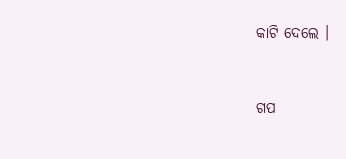କାଟି ଦେଲେ ।


ଗପ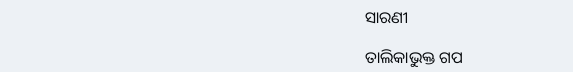ସାରଣୀ

ତାଲିକାଭୁକ୍ତ ଗପ